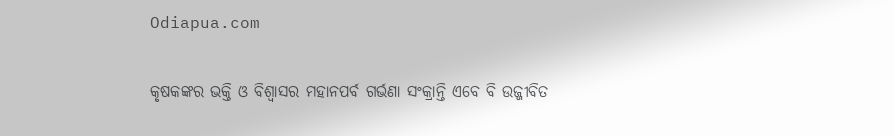Odiapua.com

କୃଷକଙ୍କର ଭକ୍ତି ଓ ବିଶ୍ୱାସର ମହାନପର୍ବ ଗର୍ଭଣା ସଂକ୍ରାନ୍ତି ଏବେ ବି ଉଜ୍ଜୀବିତ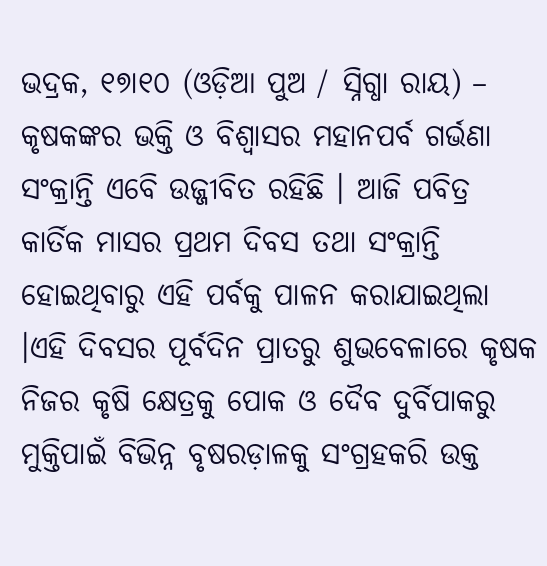ଭଦ୍ରକ, ୧୭ା୧୦ (ଓଡ଼ିଆ ପୁଅ / ସ୍ନିଗ୍ଧା ରାୟ) – କୃଷକଙ୍କର ଭକ୍ତି ଓ ବିଶ୍ୱାସର ମହାନପର୍ବ ଗର୍ଭଣା ସଂକ୍ରାନ୍ତି ଏବେି ଉଜ୍ଜୀବିତ ରହିଛି । ଆଜି ପବିତ୍ର କାର୍ତିକ ମାସର ପ୍ରଥମ ଦିବସ ତଥା ସଂକ୍ରାନ୍ତି ହୋଇଥିବାରୁ ଏହି ପର୍ବକୁ ପାଳନ କରାଯାଇଥିଲା ।ଏହି ଦିବସର ପୂର୍ବଦିନ ପ୍ରାତରୁ ଶୁଭବେଳାରେ କୃଷକ ନିଜର କୃଷି କ୍ଷେତ୍ରକୁ ପୋକ ଓ ଦୈବ ଦୁର୍ବିପାକରୁ ମୁକ୍ତିପାଇଁ ବିଭିନ୍ନ ବୃଷରଡ଼ାଳକୁ ସଂଗ୍ରହକରି ଉକ୍ତ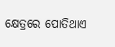କ୍ଷେତ୍ରରେ ପୋତିଥାଏ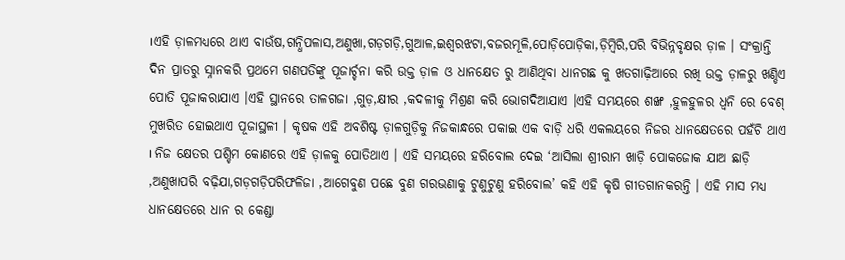।ଏହି ଡ଼ାଳମଧ୍ୟରେ ଥାଏ ବାଉଁଷ,ଗନ୍ଧିପଳାସ,ଅଣୁଖା,ଗଡ଼ଗଡ଼ି,ଗୁଆଳ,ଇଶ୍ୱରଝଟା,ବଜରମୂଳି,ପୋଡ଼ିପୋଡ଼ିକା,ଡ଼ିମ୍ବିରି,ପରି ବିଭିନ୍ନବୃକ୍ଷର ଡ଼ାଳ । ସଂକ୍ରାନ୍ତି ଦିନ ପ୍ରାତରୁ ସ୍ନାନକରି ପ୍ରଥମେ ଗଣପତିଙ୍କୁ ପୂଜାର୍ଚ୍ଚନା କରି ଉକ୍ତ ଡ଼ାଳ ଓ ଧାନକ୍ଷେତ ରୁ ଆଣିଥିବା ଧାନଗଛ କୁ ଖତଗାଢ଼ିଆରେ ରଖି ଉକ୍ତ ଡ଼ାଳରୁ ଖଣ୍ଡିଏ ପୋତି ପୂଜାକରାଯାଏ ।ଏହି ସ୍ଥାନରେ ତାଳଗଜା ,ଗୁଡ଼,କ୍ଷୀର ,କଦଳୀକୁ ମିଶ୍ରଣ କରି ଭୋଗଦିଆଯାଏ ।ଏହି ସମୟରେ ଶଙ୍ଖ ,ହୁଳହୁଳର ଧ୍ୱନି ରେ ବେଶ୍ ମୁଖରିତ ହୋଇଥାଏ ପୂଜାସ୍ଥଳୀ । କୃଷକ ଏହି ଅବଶିଷ୍ଟ ଡ଼ାଳଗୁଡ଼ିକୁ ନିଜକାନ୍ଧରେ ପକାଇ ଏକ ବାଡ଼ି ଧରି ଏକଲୟରେ ନିଜର ଧାନକ୍ଷେତରେ ପହଁଚି ଥାଏ । ନିଜ କ୍ଷେତର ପଶ୍ଚିମ କୋଣରେ ଏହି ଡ଼ାଳକୁ ପୋତିଥାଏ । ଏହି ସମୟରେ ହରିବୋଲ ଦେଇ ‘ଆସିଲା ଶ୍ରୀରାମ ଖାଡ଼ି ପୋକଜୋକ ଯାଅ ଛାଡ଼ି ,ଅଣୁଖାପରି ବଢ଼ିଯା,ଗଡ଼ଗଡ଼ିପରିଫଳିଜା ,ଆଗେବୁଣ ପଛେ ବୁଣ ଗରଭଣାକୁ ଟୁଣୁଟୁଣୁ ହରିବୋଲ’ କହି ଏହି କୃଷି ଗୀତଗାନକରନ୍ତି । ଏହି ମାସ ମଧ୍ୟ ଧାନକ୍ଷେତରେ ଧାନ ର କେଣ୍ଡା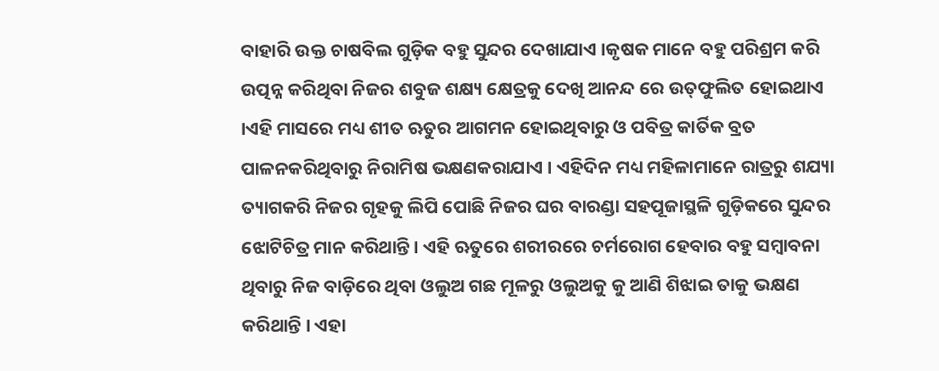ବାହାରି ଉକ୍ତ ଚାଷବିଲ ଗୁଡ଼ିକ ବହୁ ସୁନ୍ଦର ଦେଖାଯାଏ ।କୃଷକ ମାନେ ବହୁ ପରିଶ୍ରମ କରି ଉତ୍ପନ୍ନ କରିଥିବା ନିଜର ଶବୁଜ ଶକ୍ଷ୍ୟ କ୍ଷେତ୍ରକୁ ଦେଖି ଆନନ୍ଦ ରେ ଉତ୍‌ଫୁଲିତ ହୋଇଥାଏ ।ଏହି ମାସରେ ମଧ୍ୟ ଶୀତ ଋତୁର ଆଗମନ ହୋଇଥିବାରୁ ଓ ପବିତ୍ର କାର୍ତିକ ବ୍ରତ ପାଳନକରିଥିବାରୁ ନିରାମିଷ ଭକ୍ଷଣକରାଯାଏ । ଏହିଦିନ ମଧ୍ୟ ମହିଳାମାନେ ରାତ୍ରରୁ ଶଯ୍ୟା ତ୍ୟାଗକରି ନିଜର ଗୃହକୁ ଲିପି ପୋଛି ନିଜର ଘର ବାରଣ୍ଡା ସହପୂଜାସ୍ଥଳି ଗୁଡ଼ିକରେ ସୁନ୍ଦର ଝୋଟିଚିତ୍ର ମାନ କରିଥାନ୍ତି । ଏହି ଋତୁରେ ଶରୀରରେ ଚର୍ମରୋଗ ହେବାର ବହୁ ସମ୍ବାବନା ଥିବାରୁ ନିଜ ବାଡ଼ିରେ ଥିବା ଓଲୁଅ ଗଛ ମୂଳରୁ ଓଲୁଅକୁ କୁ ଆଣି ଶିଝାଇ ତାକୁ ଭକ୍ଷଣ କରିଥାନ୍ତି । ଏହା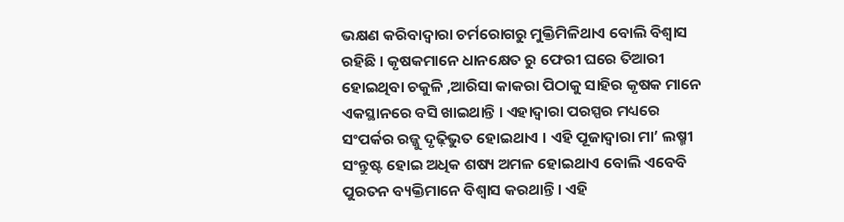ଭକ୍ଷଣ କରିବାଦ୍ୱାରା ଚର୍ମରୋଗରୁ ମୁକ୍ତିମିଳିଥାଏ ବୋଲି ବିଶ୍ୱାସ ରହିଛି । କୃଷକମାନେ ଧାନକ୍ଷେତ ରୁ ଫେରୀ ଘରେ ତିଆରୀ ହୋଇଥିବା ଚକୁଳି ,ଆରିସା କାକରା ପିଠାକୁ ସାହିର କୃଷକ ମାନେ ଏକସ୍ଥାନରେ ବସି ଖାଇଥାନ୍ତି । ଏହାଦ୍ୱାରା ପରସ୍ପର ମଧ୍ୟରେ ସଂପର୍କର ରଜ୍ଜୁ ଦୃଢ଼ିଭୁତ ହୋଇଥାଏ । ଏହି ପୂଜାଦ୍ୱାରା ମା’ ଲଷ୍ମୀ ସଂନ୍ତୁଷ୍ଟ ହୋଇ ଅଧିକ ଶଷ୍ୟ ଅମଳ ହୋଇଥାଏ ବୋଲି ଏବେବି ପୁରତନ ବ୍ୟକ୍ତିମାନେ ବିଶ୍ୱାସ କରଥାନ୍ତି । ଏହି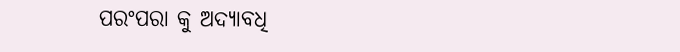ପରଂପରା କୁ ଅଦ୍ୟାବଧି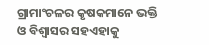ଗ୍ରାମାଂଚଳର କୃଷକମାନେ ଭକ୍ତି ଓ ବିଶ୍ୱାସର ସହଏହାକୁ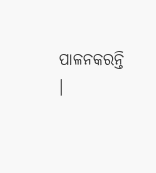ପାଳନକରନ୍ତି ।